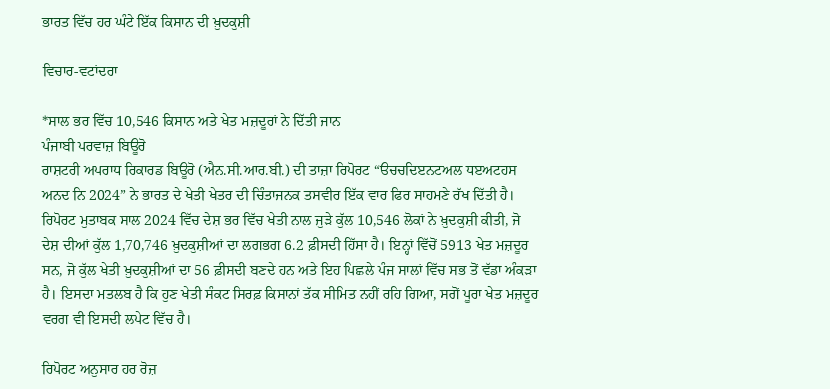ਭਾਰਤ ਵਿੱਚ ਹਰ ਘੰਟੇ ਇੱਕ ਕਿਸਾਨ ਦੀ ਖ਼ੁਦਕੁਸ਼ੀ

ਵਿਚਾਰ-ਵਟਾਂਦਰਾ

*ਸਾਲ ਭਰ ਵਿੱਚ 10,546 ਕਿਸਾਨ ਅਤੇ ਖੇਤ ਮਜ਼ਦੂਰਾਂ ਨੇ ਦਿੱਤੀ ਜਾਨ
ਪੰਜਾਬੀ ਪਰਵਾਜ਼ ਬਿਊਰੋ
ਰਾਸ਼ਟਰੀ ਅਪਰਾਧ ਰਿਕਾਰਡ ਬਿਊਰੋ (ਐਨ.ਸੀ.ਆਰ.ਬੀ.) ਦੀ ਤਾਜ਼ਾ ਰਿਪੋਰਟ “ੳਚਚਦਿੲਨਟਅਲ ਧੲਅਟਹਸ ਅਨਦ ਨਿ 2024” ਨੇ ਭਾਰਤ ਦੇ ਖੇਤੀ ਖੇਤਰ ਦੀ ਚਿੰਤਾਜਨਕ ਤਸਵੀਰ ਇੱਕ ਵਾਰ ਫਿਰ ਸਾਹਮਣੇ ਰੱਖ ਦਿੱਤੀ ਹੈ। ਰਿਪੋਰਟ ਮੁਤਾਬਕ ਸਾਲ 2024 ਵਿੱਚ ਦੇਸ਼ ਭਰ ਵਿੱਚ ਖੇਤੀ ਨਾਲ ਜੁੜੇ ਕੁੱਲ 10,546 ਲੋਕਾਂ ਨੇ ਖ਼ੁਦਕੁਸ਼ੀ ਕੀਤੀ, ਜੋ ਦੇਸ਼ ਦੀਆਂ ਕੁੱਲ 1,70,746 ਖ਼ੁਦਕੁਸ਼ੀਆਂ ਦਾ ਲਗਭਗ 6.2 ਫ਼ੀਸਦੀ ਹਿੱਸਾ ਹੈ। ਇਨ੍ਹਾਂ ਵਿੱਚੋਂ 5913 ਖੇਤ ਮਜ਼ਦੂਰ ਸਨ, ਜੋ ਕੁੱਲ ਖੇਤੀ ਖ਼ੁਦਕੁਸ਼ੀਆਂ ਦਾ 56 ਫ਼ੀਸਦੀ ਬਣਦੇ ਹਨ ਅਤੇ ਇਹ ਪਿਛਲੇ ਪੰਜ ਸਾਲਾਂ ਵਿੱਚ ਸਭ ਤੋਂ ਵੱਡਾ ਅੰਕੜਾ ਹੈ। ਇਸਦਾ ਮਤਲਬ ਹੈ ਕਿ ਹੁਣ ਖੇਤੀ ਸੰਕਟ ਸਿਰਫ਼ ਕਿਸਾਨਾਂ ਤੱਕ ਸੀਮਿਤ ਨਹੀਂ ਰਹਿ ਗਿਆ, ਸਗੋਂ ਪੂਰਾ ਖੇਤ ਮਜ਼ਦੂਰ ਵਰਗ ਵੀ ਇਸਦੀ ਲਪੇਟ ਵਿੱਚ ਹੈ।

ਰਿਪੋਰਟ ਅਨੁਸਾਰ ਹਰ ਰੋਜ਼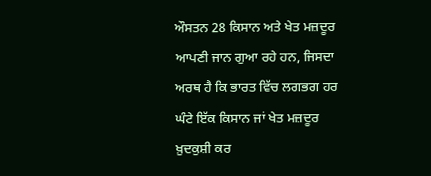ਔਸਤਨ 28 ਕਿਸਾਨ ਅਤੇ ਖੇਤ ਮਜ਼ਦੂਰ ਆਪਣੀ ਜਾਨ ਗੁਆ ਰਹੇ ਹਨ, ਜਿਸਦਾ ਅਰਥ ਹੈ ਕਿ ਭਾਰਤ ਵਿੱਚ ਲਗਭਗ ਹਰ ਘੰਟੇ ਇੱਕ ਕਿਸਾਨ ਜਾਂ ਖੇਤ ਮਜ਼ਦੂਰ ਖ਼ੁਦਕੁਸ਼ੀ ਕਰ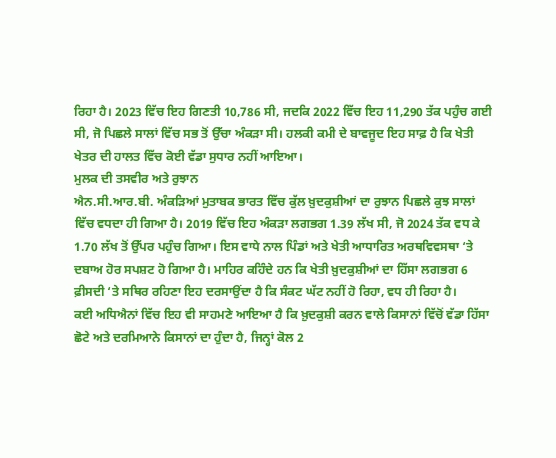ਰਿਹਾ ਹੈ। 2023 ਵਿੱਚ ਇਹ ਗਿਣਤੀ 10,786 ਸੀ, ਜਦਕਿ 2022 ਵਿੱਚ ਇਹ 11,290 ਤੱਕ ਪਹੁੰਚ ਗਈ ਸੀ, ਜੋ ਪਿਛਲੇ ਸਾਲਾਂ ਵਿੱਚ ਸਭ ਤੋਂ ਉੱਚਾ ਅੰਕੜਾ ਸੀ। ਹਲਕੀ ਕਮੀ ਦੇ ਬਾਵਜੂਦ ਇਹ ਸਾਫ਼ ਹੈ ਕਿ ਖੇਤੀ ਖੇਤਰ ਦੀ ਹਾਲਤ ਵਿੱਚ ਕੋਈ ਵੱਡਾ ਸੁਧਾਰ ਨਹੀਂ ਆਇਆ।
ਮੁਲਕ ਦੀ ਤਸਵੀਰ ਅਤੇ ਰੁਝਾਨ
ਐਨ.ਸੀ.ਆਰ.ਬੀ. ਅੰਕੜਿਆਂ ਮੁਤਾਬਕ ਭਾਰਤ ਵਿੱਚ ਕੁੱਲ ਖ਼ੁਦਕੁਸ਼ੀਆਂ ਦਾ ਰੁਝਾਨ ਪਿਛਲੇ ਕੁਝ ਸਾਲਾਂ ਵਿੱਚ ਵਧਦਾ ਹੀ ਗਿਆ ਹੈ। 2019 ਵਿੱਚ ਇਹ ਅੰਕੜਾ ਲਗਭਗ 1.39 ਲੱਖ ਸੀ, ਜੋ 2024 ਤੱਕ ਵਧ ਕੇ 1.70 ਲੱਖ ਤੋਂ ਉੱਪਰ ਪਹੁੰਚ ਗਿਆ। ਇਸ ਵਾਧੇ ਨਾਲ ਪਿੰਡਾਂ ਅਤੇ ਖੇਤੀ ਆਧਾਰਿਤ ਅਰਥਵਿਵਸਥਾ ‘ਤੇ ਦਬਾਅ ਹੋਰ ਸਪਸ਼ਟ ਹੋ ਗਿਆ ਹੈ। ਮਾਹਿਰ ਕਹਿੰਦੇ ਹਨ ਕਿ ਖੇਤੀ ਖ਼ੁਦਕੁਸ਼ੀਆਂ ਦਾ ਹਿੱਸਾ ਲਗਭਗ 6 ਫ਼ੀਸਦੀ ‘ਤੇ ਸਥਿਰ ਰਹਿਣਾ ਇਹ ਦਰਸਾਉਂਦਾ ਹੈ ਕਿ ਸੰਕਟ ਘੱਟ ਨਹੀਂ ਹੋ ਰਿਹਾ, ਵਧ ਹੀ ਰਿਹਾ ਹੈ।
ਕਈ ਅਧਿਐਨਾਂ ਵਿੱਚ ਇਹ ਵੀ ਸਾਹਮਣੇ ਆਇਆ ਹੈ ਕਿ ਖ਼ੁਦਕੁਸ਼ੀ ਕਰਨ ਵਾਲੇ ਕਿਸਾਨਾਂ ਵਿੱਚੋਂ ਵੱਡਾ ਹਿੱਸਾ ਛੋਟੇ ਅਤੇ ਦਰਮਿਆਨੇ ਕਿਸਾਨਾਂ ਦਾ ਹੁੰਦਾ ਹੈ, ਜਿਨ੍ਹਾਂ ਕੋਲ 2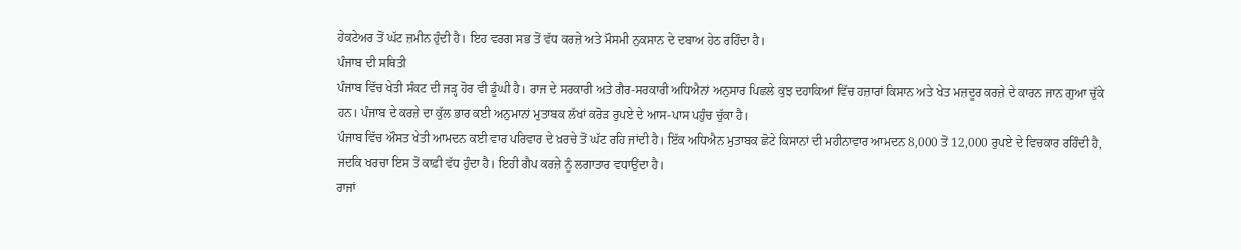ਹੇਕਟੇਅਰ ਤੋਂ ਘੱਟ ਜ਼ਮੀਨ ਹੁੰਦੀ ਹੈ। ਇਹ ਵਰਗ ਸਭ ਤੋਂ ਵੱਧ ਕਰਜ਼ੇ ਅਤੇ ਮੌਸਮੀ ਨੁਕਸਾਨ ਦੇ ਦਬਾਅ ਹੇਠ ਰਹਿੰਦਾ ਹੈ।
ਪੰਜਾਬ ਦੀ ਸਥਿਤੀ
ਪੰਜਾਬ ਵਿੱਚ ਖੇਤੀ ਸੰਕਟ ਦੀ ਜੜ੍ਹ ਹੋਰ ਵੀ ਡੂੰਘੀ ਹੈ। ਰਾਜ ਦੇ ਸਰਕਾਰੀ ਅਤੇ ਗੈਰ-ਸਰਕਾਰੀ ਅਧਿਐਨਾਂ ਅਨੁਸਾਰ ਪਿਛਲੇ ਕੁਝ ਦਹਾਕਿਆਂ ਵਿੱਚ ਹਜ਼ਾਰਾਂ ਕਿਸਾਨ ਅਤੇ ਖੇਤ ਮਜ਼ਦੂਰ ਕਰਜ਼ੇ ਦੇ ਕਾਰਨ ਜਾਨ ਗੁਆ ਚੁੱਕੇ ਹਨ। ਪੰਜਾਬ ਦੇ ਕਰਜ਼ੇ ਦਾ ਕੁੱਲ ਭਾਰ ਕਈ ਅਨੁਮਾਨਾਂ ਮੁਤਾਬਕ ਲੱਖਾਂ ਕਰੋੜ ਰੁਪਏ ਦੇ ਆਸ-ਪਾਸ ਪਹੁੰਚ ਚੁੱਕਾ ਹੈ।
ਪੰਜਾਬ ਵਿੱਚ ਔਸਤ ਖੇਤੀ ਆਮਦਨ ਕਈ ਵਾਰ ਪਰਿਵਾਰ ਦੇ ਖ਼ਰਚੇ ਤੋਂ ਘੱਟ ਰਹਿ ਜਾਂਦੀ ਹੈ। ਇੱਕ ਅਧਿਐਨ ਮੁਤਾਬਕ ਛੋਟੇ ਕਿਸਾਨਾਂ ਦੀ ਮਹੀਨਾਵਾਰ ਆਮਦਨ 8,000 ਤੋਂ 12,000 ਰੁਪਏ ਦੇ ਵਿਚਕਾਰ ਰਹਿੰਦੀ ਹੈ, ਜਦਕਿ ਖਰਚਾ ਇਸ ਤੋਂ ਕਾਫ਼ੀ ਵੱਧ ਹੁੰਦਾ ਹੈ। ਇਹੀ ਗੈਪ ਕਰਜ਼ੇ ਨੂੰ ਲਗਾਤਾਰ ਵਧਾਉਂਦਾ ਹੈ।
ਰਾਜਾਂ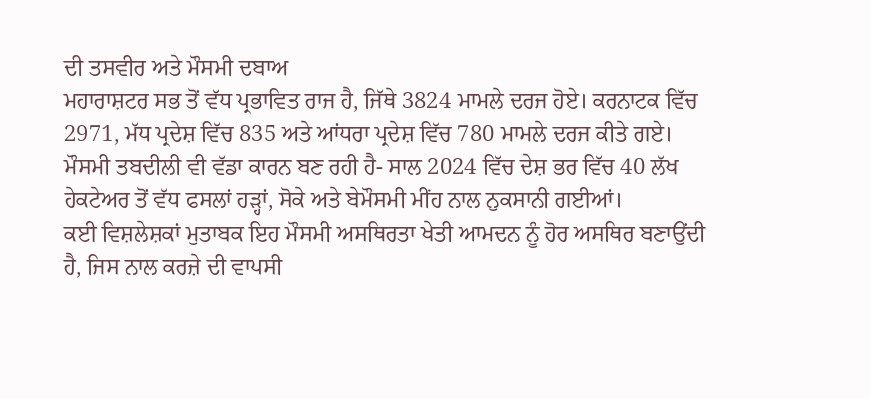ਦੀ ਤਸਵੀਰ ਅਤੇ ਮੌਸਮੀ ਦਬਾਅ
ਮਹਾਰਾਸ਼ਟਰ ਸਭ ਤੋਂ ਵੱਧ ਪ੍ਰਭਾਵਿਤ ਰਾਜ ਹੈ, ਜਿੱਥੇ 3824 ਮਾਮਲੇ ਦਰਜ ਹੋਏ। ਕਰਨਾਟਕ ਵਿੱਚ 2971, ਮੱਧ ਪ੍ਰਦੇਸ਼ ਵਿੱਚ 835 ਅਤੇ ਆਂਧਰਾ ਪ੍ਰਦੇਸ਼ ਵਿੱਚ 780 ਮਾਮਲੇ ਦਰਜ ਕੀਤੇ ਗਏ। ਮੌਸਮੀ ਤਬਦੀਲੀ ਵੀ ਵੱਡਾ ਕਾਰਨ ਬਣ ਰਹੀ ਹੈ- ਸਾਲ 2024 ਵਿੱਚ ਦੇਸ਼ ਭਰ ਵਿੱਚ 40 ਲੱਖ ਹੇਕਟੇਅਰ ਤੋਂ ਵੱਧ ਫਸਲਾਂ ਹੜ੍ਹਾਂ, ਸੋਕੇ ਅਤੇ ਬੇਮੌਸਮੀ ਮੀਂਹ ਨਾਲ ਨੁਕਸਾਨੀ ਗਈਆਂ।
ਕਈ ਵਿਸ਼ਲੇਸ਼ਕਾਂ ਮੁਤਾਬਕ ਇਹ ਮੌਸਮੀ ਅਸਥਿਰਤਾ ਖੇਤੀ ਆਮਦਨ ਨੂੰ ਹੋਰ ਅਸਥਿਰ ਬਣਾਉਂਦੀ ਹੈ, ਜਿਸ ਨਾਲ ਕਰਜ਼ੇ ਦੀ ਵਾਪਸੀ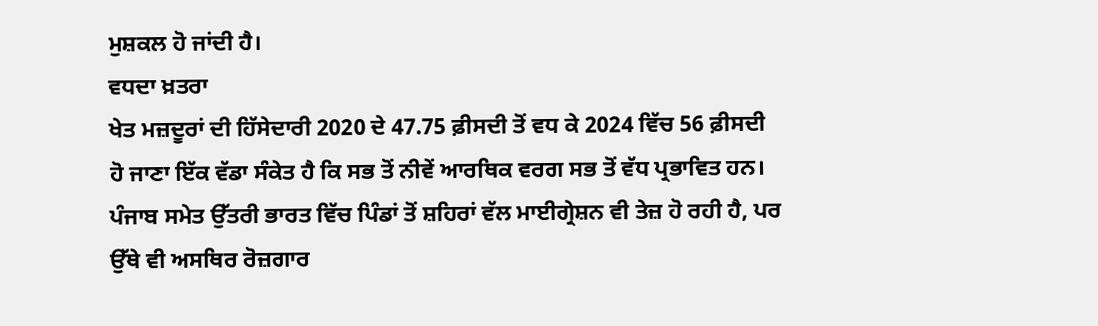ਮੁਸ਼ਕਲ ਹੋ ਜਾਂਦੀ ਹੈ।
ਵਧਦਾ ਖ਼ਤਰਾ
ਖੇਤ ਮਜ਼ਦੂਰਾਂ ਦੀ ਹਿੱਸੇਦਾਰੀ 2020 ਦੇ 47.75 ਫ਼ੀਸਦੀ ਤੋਂ ਵਧ ਕੇ 2024 ਵਿੱਚ 56 ਫ਼ੀਸਦੀ ਹੋ ਜਾਣਾ ਇੱਕ ਵੱਡਾ ਸੰਕੇਤ ਹੈ ਕਿ ਸਭ ਤੋਂ ਨੀਵੇਂ ਆਰਥਿਕ ਵਰਗ ਸਭ ਤੋਂ ਵੱਧ ਪ੍ਰਭਾਵਿਤ ਹਨ। ਪੰਜਾਬ ਸਮੇਤ ਉੱਤਰੀ ਭਾਰਤ ਵਿੱਚ ਪਿੰਡਾਂ ਤੋਂ ਸ਼ਹਿਰਾਂ ਵੱਲ ਮਾਈਗ੍ਰੇਸ਼ਨ ਵੀ ਤੇਜ਼ ਹੋ ਰਹੀ ਹੈ, ਪਰ ਉੱਥੇ ਵੀ ਅਸਥਿਰ ਰੋਜ਼ਗਾਰ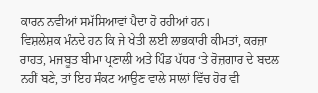ਕਾਰਨ ਨਵੀਆਂ ਸਮੱਸਿਆਵਾਂ ਪੈਦਾ ਹੋ ਰਹੀਆਂ ਹਨ।
ਵਿਸ਼ਲੇਸ਼ਕ ਮੰਨਦੇ ਹਨ ਕਿ ਜੇ ਖੇਤੀ ਲਈ ਲਾਭਕਾਰੀ ਕੀਮਤਾਂ, ਕਰਜ਼ਾ ਰਾਹਤ, ਮਜਬੂਤ ਬੀਮਾ ਪ੍ਰਣਾਲੀ ਅਤੇ ਪਿੰਡ ਪੱਧਰ ‘ਤੇ ਰੋਜ਼ਗਾਰ ਦੇ ਬਦਲ ਨਹੀਂ ਬਣੇ, ਤਾਂ ਇਹ ਸੰਕਟ ਆਉਣ ਵਾਲੇ ਸਾਲਾਂ ਵਿੱਚ ਹੋਰ ਵੀ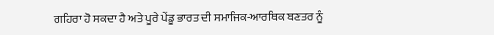ਗਹਿਰਾ ਹੋ ਸਕਦਾ ਹੈ ਅਤੇ ਪੂਰੇ ਪੇਂਡੂ ਭਾਰਤ ਦੀ ਸਮਾਜਿਕ-ਆਰਥਿਕ ਬਣਤਰ ਨੂੰ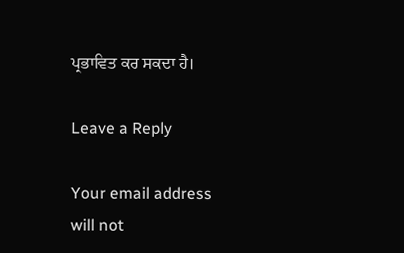ਪ੍ਰਭਾਵਿਤ ਕਰ ਸਕਦਾ ਹੈ।

Leave a Reply

Your email address will not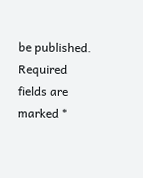be published. Required fields are marked *